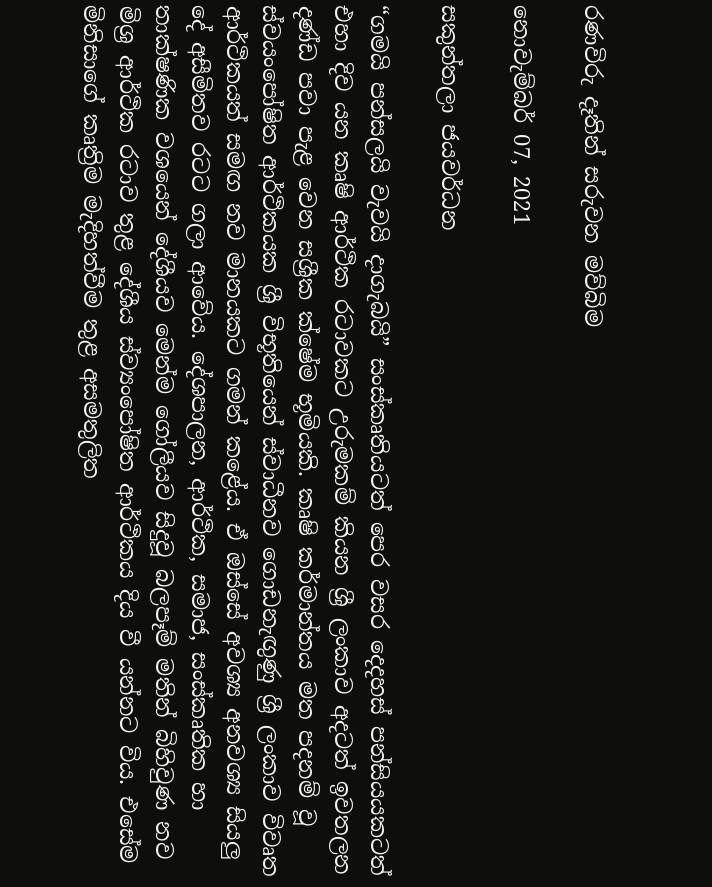රණවිරු දෑතින් සරුවන මව්බිම

නොවැම්බර් 07, 2021

සකුන්තලා ජයවර්ධන

“ගමයි පන්සලයි වැවයි දාගැබයි” සංස්කෘතියටත් පෙර වසර දෙදහස් පන්සියයකටත් එහා දිව යන කෘෂි ආර්ථික රටාවකට උරුමකම් කියන ශ්‍රී ලංකාව අදටත් ඉවතලන දණ්ඩ පවා පැළ වෙන සශ්‍රීක ක්ෂේම භූමියකි. කෘෂි කර්මාන්තය මත පදනම් වූ ස්වයංපෝෂිත ආර්ථිකයක ශ්‍රී විභූතියෙන් ස්වාධීනව ගොඩනැඟුණු ශ්‍රී ලංකාව විවෘත ආර්ථිකයත් සමඟ නව මානයකට ගමන් කළේය. ඒ ඔස්සේ අවශ්‍ය අනවශ්‍ය සියලු දේ අසීමිතව රටට ගලා ආවේය. දේශපාලන, ආර්ථික, සමාජ, සංස්කෘතික හා තාක්ෂණික වශයෙන් දේශීයව මෙන්ම ගෝලීයව සිදුවූ බලපෑම් මතින් බිහිවුණ නව මිශ්‍ර ආර්ථික රටාව තුළ දේශීය ස්ව්‍යංපෝෂිත ආර්ථිකය දිය වී යන්නට විය. එසේම මිනිසාගේ කෘත්‍රිම මැදිහත්වීම තුළ අසමතුලිත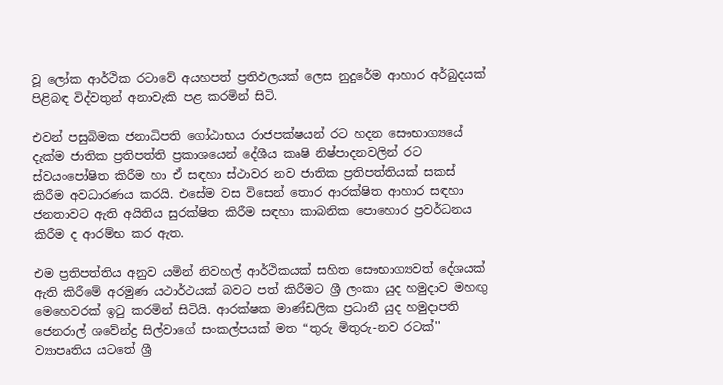වූ ලෝක ආර්ථික රටාවේ අයහපත් ප්‍රතිඵලයක් ලෙස නුදුරේම ආහාර අර්බුදයක් පිළිබඳ විද්වතුන් අනාවැකි පළ කරමින් සිටි.

එවන් පසුබිමක ජනාධිපති ගෝඨාභය රාජපක්ෂයන් රට හදන සෞභාග්‍යයේ දැක්ම ජාතික ප්‍රතිපත්ති ප්‍රකාශයෙන් දේශීය කෘෂි නිෂ්පාදනවලින් රට ස්වයංපෝෂිත කිරීම හා ඒ සඳහා ස්ථාවර නව ජාතික ප්‍රතිපත්තියක් සකස් කිරීම අවධාරණය කරයි. එසේම වස විසෙන් තොර ආරක්ෂිත ආහාර සඳහා ජනතාවට ඇති අයිතිය සුරක්ෂිත කිරීම සඳහා කාබනික පොහොර ප්‍රවර්ධනය කිරීම ද ආරම්භ කර ඇත.

එම ප්‍රතිපත්තිය අනුව යමින් නිවහල් ආර්ථිකයක් සහිත සෞභාග්‍යවත් දේශයක් ඇති කිරීමේ අරමුණ යථාර්ථයක් බවට පත් කිරීමට ශ්‍රී ලංකා යුද හමුදාව මහඟු මෙහෙවරක් ඉටු කරමින් සිටියි. ආරක්ෂක මාණ්ඩලික ප්‍රධානී යුද හමුදාපති ජෙනරාල් ශවේන්ද්‍ර සිල්වාගේ සංකල්පයක් මත “තුරු මිතුරු-නව රටක්'' ව්‍යාපෘතිය යටතේ ශ්‍රී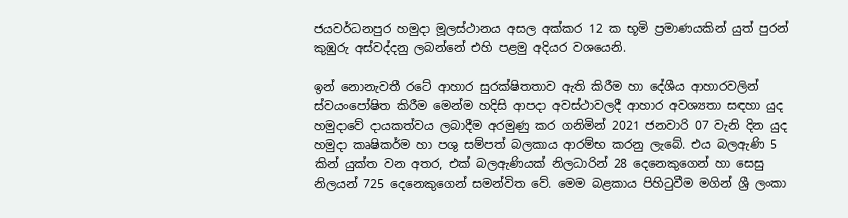ජයවර්ධනපුර හමුදා මූලස්ථානය අසල අක්කර 12 ක භූමි ප්‍රමාණයකින් යුත් පුරන් කුඹුරු අස්වද්දනු ලබන්නේ එහි පළමු අදියර වශයෙනි.

ඉන් නොනැවතී රටේ ආහාර සුරක්ෂිතතාව ඇති කිරීම හා දේශීය ආහාරවලින් ස්වයංපෝෂිත කිරීම මෙන්ම හදිසි ආපදා අවස්ථාවලදී ආහාර අවශ්‍යතා සඳහා යුද හමුදාවේ දායකත්වය ලබාදීම අරමුණු කර ගනිමින් 2021 ජනවාරි 07 වැනි දින යුද හමුදා කෘෂිකර්ම හා පශු සම්පත් බලකාය ආරම්භ කරනු ලැබේ. එය බලඇණි 5 කින් යුක්ත වන අතර, එක් බලඇණියක් නිලධාරින් 28 දෙනෙකුගෙන් හා සෙසු නිලයන් 725 දෙනෙකුගෙන් සමන්විත වේ. මෙම බළකාය පිහිටුවීම මගින් ශ්‍රී ලංකා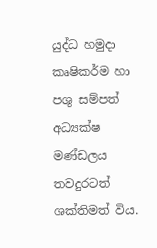යුද්ධ හමුදා කෘෂිකර්ම හා පශු සම්පත් අධ්‍යක්ෂ මණ්ඩලය තවදුරටත් ශක්තිමත් විය.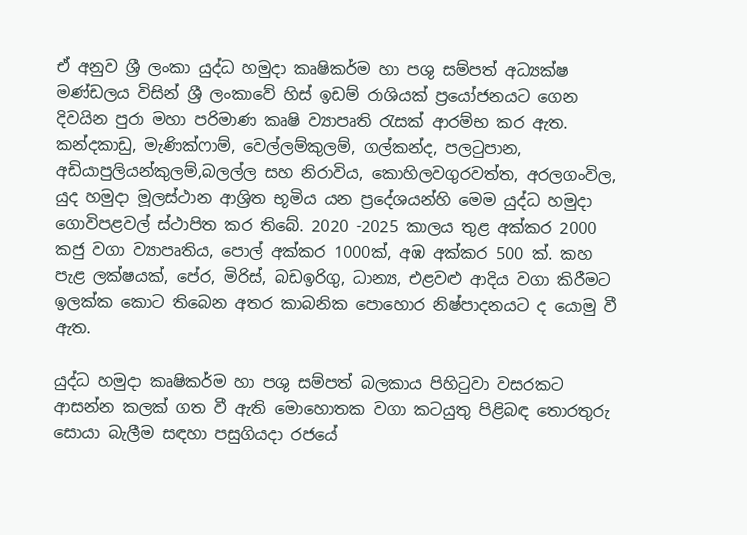ඒ අනුව ශ්‍රී ලංකා යුද්ධ හමුදා කෘෂිකර්ම හා පශු සම්පත් අධ්‍යක්ෂ මණ්ඩලය විසින් ශ්‍රී ලංකාවේ හිස් ඉඩම් රාශියක් ප්‍රයෝජනයට ගෙන දිවයින පුරා මහා පරිමාණ කෘෂි ව්‍යාපෘති රැසක් ආරම්භ කර ඇත. කන්දකාඩු, මැණික්ෆාම්, වෙල්ලම්කුලම්, ගල්කන්ද, පලටුපාන, අඩියාපුලියන්කුලම්,බලල්ල සහ නිරාවිය, කොහිලවගුරවත්ත, අරලගංවිල, යුද හමුදා මූලස්ථාන ආශ්‍රිත භූමිය යන ප්‍රදේශයන්හි මෙම යුද්ධ හමුදා ගොවිපළවල් ස්ථාපිත කර තිබේ. 2020 -2025 කාලය තුළ අක්කර 2000 කජු වගා ව්‍යාපෘතිය, පොල් අක්කර 1000ක්, අඹ අක්කර 500 ක්. කහ පැළ ලක්ෂයක්, පේර, මිරිස්, බඩඉරිගු, ධාන්‍ය, එළවළු ආදිය වගා කිරීමට ඉලක්ක කොට තිබෙන අතර කාබනික පොහොර නිෂ්පාදනයට ද යොමු වී ඇත.

යුද්ධ හමුදා කෘෂිකර්ම හා පශු සම්පත් බලකාය පිහිටුවා වසරකට ආසන්න කලක් ගත වී ඇති මොහොතක වගා කටයුතු පිළිබඳ තොරතුරු සොයා බැලීම සඳහා පසුගියදා රජයේ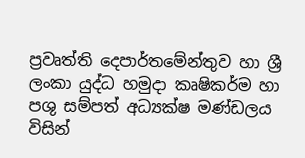ප්‍රවෘත්ති දෙපාර්තමේන්තුව හා ශ්‍රී ලංකා යුද්ධ හමුදා කෘෂිකර්ම හා පශු සම්පත් අධ්‍යක්ෂ මණ්ඩලය විසින්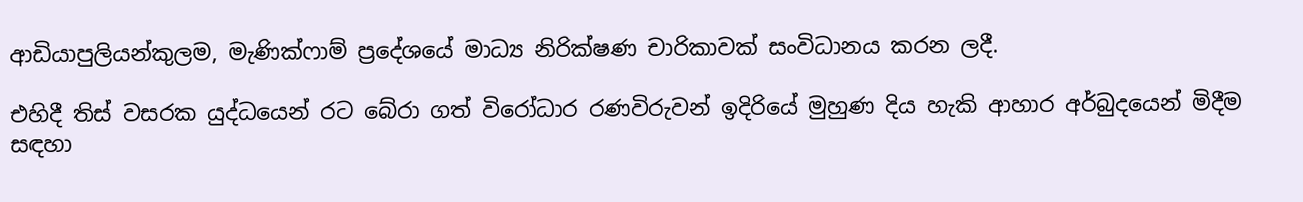ආඩියාපුලියන්කුලම, මැණික්ෆාම් ප්‍රදේශයේ මාධ්‍ය නිරික්ෂණ චාරිකාවක් සංවිධානය කරන ලදී.

එහිදී තිස් වසරක යුද්ධයෙන් රට බේරා ගත් විරෝධාර රණවිරුවන් ඉදිරියේ මුහුණ දිය හැකි ආහාර අර්බුදයෙන් මිදීම සඳහා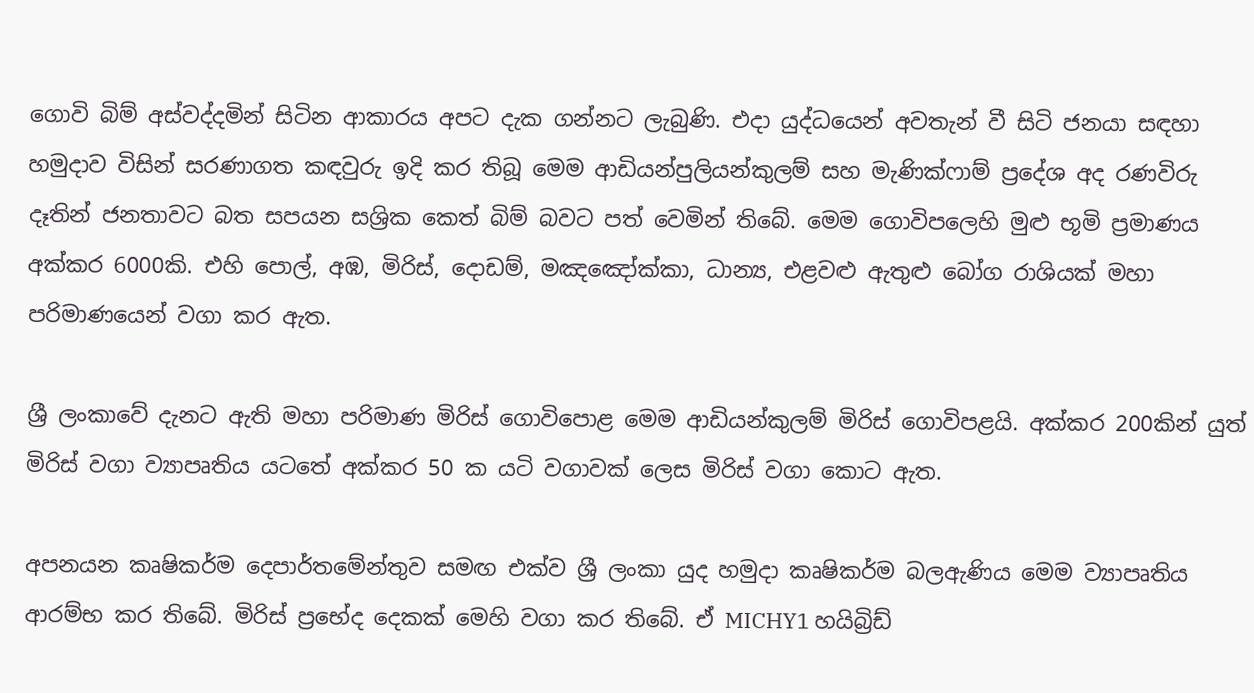ගොවි බිම් අස්වද්දමින් සිටින ආකාරය අපට දැක ගන්නට ලැබුණි. එදා යුද්ධයෙන් අවතැන් වී සිටි ජනයා සඳහා හමුදාව විසින් සරණාගත කඳවුරු ඉදි කර තිබූ මෙම ආඩියන්පුලියන්කුලම් සහ මැණික්ෆාම් ප්‍රදේශ අද රණවිරු දෑතින් ජනතාවට බත සපයන සශ්‍රික කෙත් බිම් බවට පත් වෙමින් තිබේ. මෙම ගොවිපලෙහි මුළු භූමි ප්‍රමාණය අක්කර 6000කි. එහි පොල්, අඹ, මිරිස්, දොඩම්, මඤඤෝක්කා, ධාන්‍ය, එළවළු ඇතුළු බෝග රාශියක් මහා පරිමාණයෙන් වගා කර ඇත.

ශ්‍රී ලංකාවේ දැනට ඇති මහා පරිමාණ මිරිස් ගොවිපොළ මෙම ආඩියන්කුලම් මිරිස් ගොවිපළයි. අක්කර 200කින් යුත් මිරිස් වගා ව්‍යාපෘතිය යටතේ අක්කර 50 ක යටි වගාවක් ලෙස මිරිස් වගා කොට ඇත.

අපනයන කෘෂිකර්ම දෙපාර්තමේන්තුව සමඟ එක්ව ශ්‍රී ලංකා යුද හමුදා කෘෂිකර්ම බලඇණිය මෙම ව්‍යාපෘතිය ආරම්භ කර තිබේ. මිරිස් ප්‍රභේද දෙකක් මෙහි වගා කර තිබේ. ඒ MICHY1 හයිබ්‍රිඩ්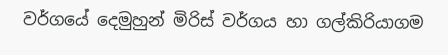වර්ගයේ දෙමුහුන් මිරිස් වර්ගය හා ගල්කිරියාගම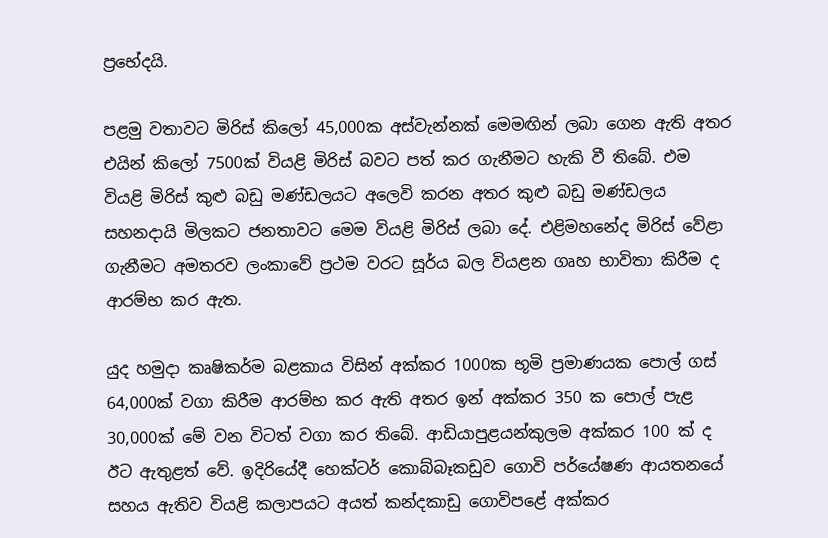ප්‍රභේදයි.

පළමු වතාවට මිරිස් කිලෝ 45,000ක අස්වැන්නක් මෙමඟින් ලබා ගෙන ඇති අතර එයින් කිලෝ 7500ක් වියළි මිරිස් බවට පත් කර ගැනීමට හැකි වී තිබේ. එම වියළි මිරිස් කුළු බඩු මණ්ඩලයට අලෙවි කරන අතර කුළු බඩු මණ්ඩලය සහනදායි මිලකට ජනතාවට මෙම වියළි මිරිස් ලබා දේ. එළිමහනේද මිරිස් වේළා ගැනීමට අමතරව ලංකාවේ ප්‍රථම වරට සූර්ය බල වියළන ගෘහ භාවිතා කිරීම ද ආරම්භ කර ඇත.

යුද හමුදා කෘෂිකර්ම බළකාය විසින් අක්කර 1000ක භූමි ප්‍රමාණයක පොල් ගස් 64,000ක් වගා කිරීම ආරම්භ කර ඇති අතර ඉන් අක්කර 350 ක පොල් පැළ 30,000ක් මේ වන විටත් වගා කර තිබේ. ආඩියාපුළයන්කුලම අක්කර 100 ක් ද ඊට ඇතුළත් වේ. ඉදිරියේදී හෙක්ටර් කොබ්බෑකඩුව ගොවි පර්යේෂණ ආයතනයේ සහය ඇතිව වියළි කලාපයට අයත් කන්දකාඩු ගොවිපළේ අක්කර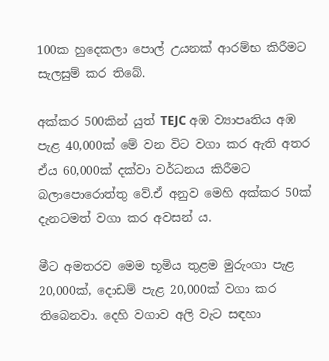100ක හුදෙකලා පොල් උයනක් ආරම්භ කිරීමට සැලසුම් කර තිබේ.

අක්කර 500කින් යුත් TEJC අඹ ව්‍යාපෘතිය අඹ පැළ 40,000ක් මේ වන විට වගා කර ඇති අතර ඒය 60,000ක් දක්වා වර්ධනය කිරීමට බලාපොරොත්තු වේ.ඒ අනුව මෙහි අක්කර 50ක් දැනටමත් වගා කර අවසන් ය.

මීට අමතරව මෙම භූමිය තුළම මුරුංගා පැළ 20,000ක්, දොඩම් පැළ 20,000ක් වගා කර තිබෙනවා. දෙහි වගාව අලි වැට සඳහා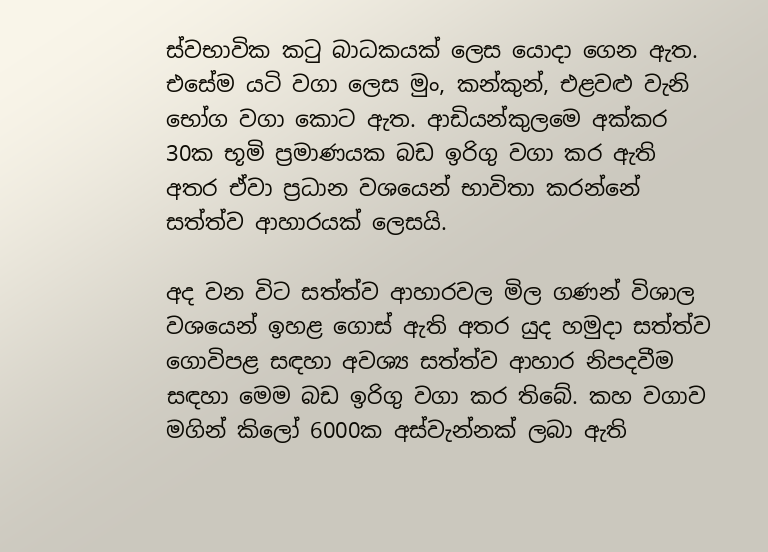ස්වභාවික කටු බාධකයක් ලෙස යොදා ගෙන ඇත. එසේම යටි වගා ලෙස මුං, කන්කුන්, එළවළු වැනි භෝග වගා කොට ඇත. ආඩියන්කුලමෙ අක්කර 30ක භූමි ප්‍රමාණයක බඩ ඉරිගු වගා කර ඇති අතර ඒවා ප්‍රධාන වශයෙන් භාවිතා කරන්නේ සත්ත්ව ආහාරයක් ලෙසයි.

අද වන විට සත්ත්ව ආහාරවල මිල ගණන් විශාල වශයෙන් ඉහළ ගොස් ඇති අතර යුද හමුදා සත්ත්ව ගොවිපළ සඳහා අවශ්‍ය සත්ත්ව ආහාර නිපදවීම සඳහා මෙම බඩ ඉරිගු වගා කර තිබේ. කහ වගාව මගින් කිලෝ 6000ක අස්වැන්නක් ලබා ඇති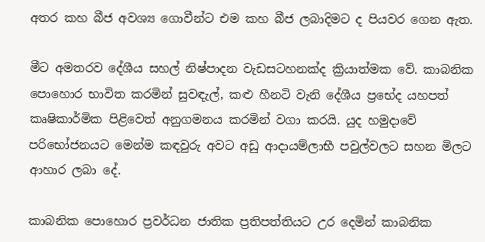අතර කහ බීජ අවශ්‍ය ගොවීන්ට එම කහ බීජ ලබාදිමට ද පියවර ගෙන ඇත.

මීට අමතරව දේශීය සහල් නිෂ්පාදන වැඩසටහනක්ද ක්‍රියාත්මක වේ. කාබනික පොහොර භාවිත කරමින් සුවඳැල්, කළු හීනටි වැනි දේශීය ප්‍රභේද යහපත් කෘෂිකාර්මික පිළිවෙත් අනුගමනය කරමින් වගා කරයි. යුද හමුදාවේ පරිභෝජනයට මෙන්ම කඳවුරු අවට අඩු ආදායම්ලාභී පවුල්වලට සහන මිලට ආහාර ලබා දේ.

කාබනික පොහොර ප්‍රවර්ධන ජාතික ප්‍රතිපත්තියට උර දෙමින් කාබනික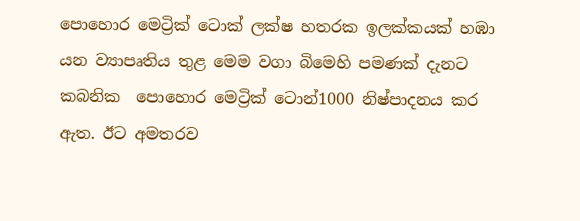පොහොර මෙට්‍රික් ටොක් ලක්ෂ හතරක ඉලක්කයක් හඹා යන ව්‍යාපෘතිය තුළ මෙම වගා බිමෙහි පමණක් දැනට කබනික ‍ පොහොර මෙට්‍රික් ටොන්1000 නිෂ්පාදනය කර ඇත. ඊට අමතරව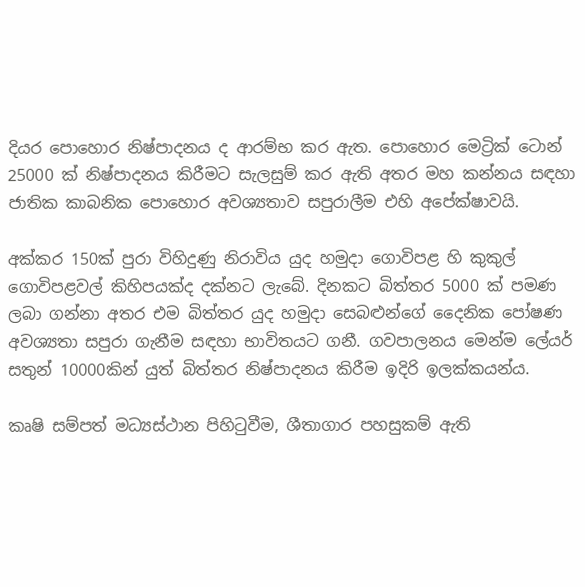දියර පොහොර නිෂ්පාදනය ද ආරම්භ කර ඇත. පොහොර මෙට්‍රික් ටොන් 25000 ක් නිෂ්පාදනය කිරීමට සැලසුම් කර ඇති අතර මහ කන්නය සඳහා ජාතික කාබනික පොහොර අවශ්‍යතාව සපුරාලීම එහි අපේක්ෂාවයි.

අක්කර 150ක් පුරා විහිදුණු නිරාවිය යුද හමුදා ගොවිපළ හි කුකුල් ගොවිපළවල් කිහිපයක්ද දක්නට ලැබේ. දිනකට බිත්තර 5000 ක් පමණ ලබා ගන්නා අතර එම බිත්තර යුද හමුදා සෙබළුන්ගේ දෛනික පෝෂණ අවශ්‍යතා සපුරා ගැනීම සඳහා භාවිතයට ගනී. ගවපාලනය මෙන්ම ලේයර් සතුන් 10000කින් යුත් බිත්තර නිෂ්පාදන‍ය කිරීම ඉදිරි ඉලක්කයන්ය.

කෘෂි සම්පත් මධ්‍යස්ථාන පිහිටුවීම, ශීතාගාර පහසුකම් ඇති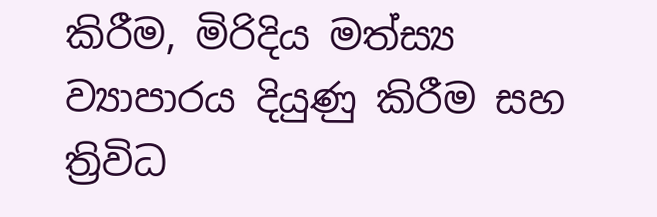කිරීම, මිරිදිය මත්ස්‍ය ව්‍යාපාරය දියුණු කිරීම සහ ත්‍රිවිධ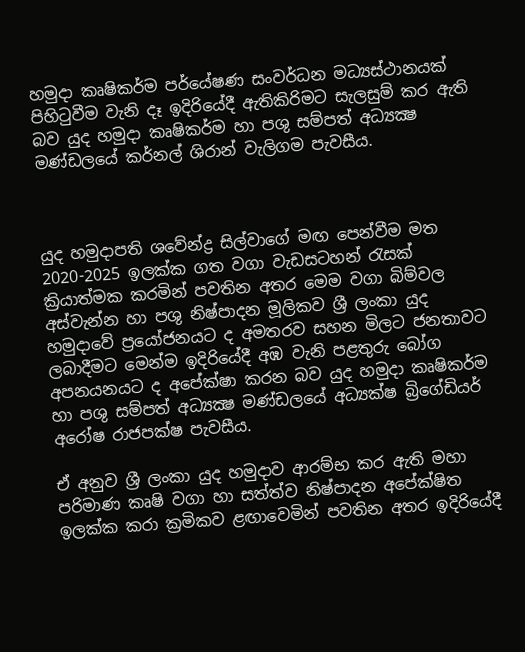හමුදා කෘෂිකර්ම පර්යේෂණ සංවර්ධන මධ්‍යස්ථානයක් පිහිටුවීම වැනි දෑ ඉදිරියේදී ඇතිකිරිමට සැලසුම් කර ඇති බව යුද හමුදා කෘෂිකර්ම හා පශු සම්පත් අධ්‍යක්‍ෂ මණ්ඩලයේ කර්නල් ශිරාන් වැලිගම පැවසීය.



යුද හමුදාපති ශවේන්ද්‍ර සිල්වාගේ මඟ පෙන්වීම මත 2020-2025 ඉලක්ක ගත වගා වැඩසටහන් රැසක් ක්‍රියාත්මක කරමින් පවතින අතර මෙම වගා බිම්වල අස්වැන්න හා පශු නිෂ්පාදන මූලිකව ශ්‍රී ලංකා යුද හමුදාවේ ප්‍රයෝජනයට ද අමතරව සහන මිලට ජනතාවට ලබාදීමට මෙන්ම ඉදිරියේදී අඹ වැනි පළතුරු බෝග අපනයනයට ද අපේක්ෂා කරන බව යුද හමුදා කෘෂිකර්ම හා පශු සම්පත් අධ්‍යක්‍ෂ මණ්ඩලයේ අධ්‍යක්ෂ බ්‍රිගේඩියර් අරෝෂ රාජපක්ෂ පැවසීය.

ඒ අනුව ශ්‍රී ලංකා යුද හමුදාව ආරම්භ කර ඇති මහා පරිමාණ කෘෂි වගා හා සත්ත්ව නිෂ්පාදන අපේක්ෂිත ඉලක්ක කරා ක්‍රමිකව ළඟාවෙමින් පවතින අතර ඉදිරියේදී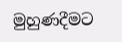මුහුණදීමට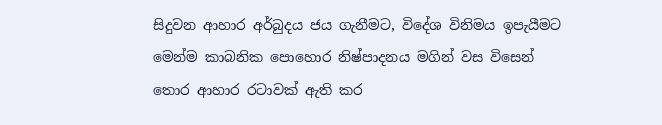සිදුවන ආහාර අර්බුදය ජය ගැනීමට, විදේශ විනිමය ඉපැයීමට මෙන්ම කාබනික පොහොර නිෂ්පාදනය මගින් වස විසෙන් තොර ආහාර රටාවක් ඇති කර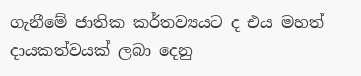ගැනීමේ ජාතික කර්තව්‍යයට ද එය මහත් දායකත්වයක් ලබා දෙනු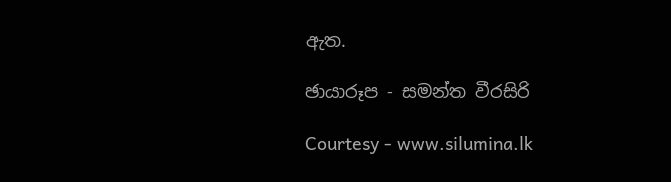ඇත.

ඡායාරූප - සමන්ත වීරසිරි

Courtesy - www.silumina.lk